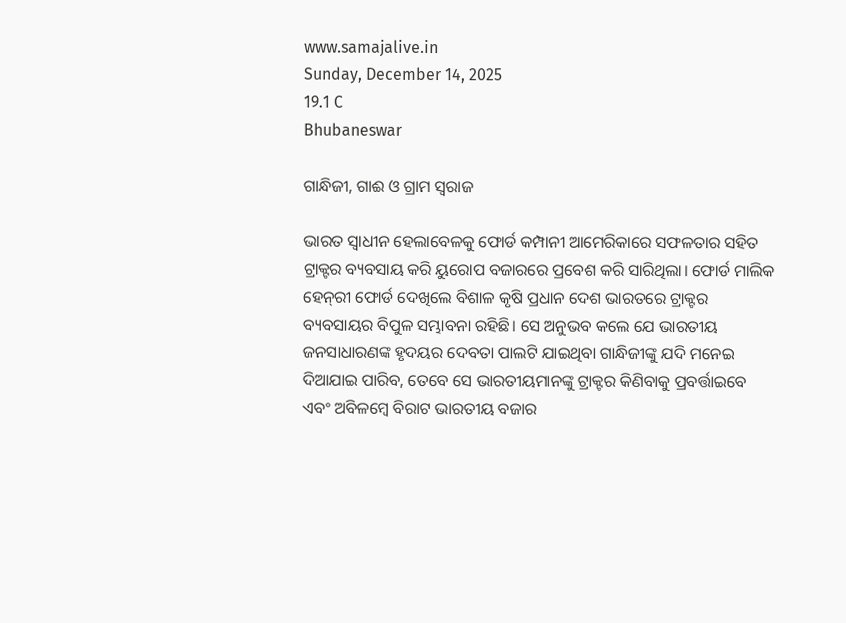www.samajalive.in
Sunday, December 14, 2025
19.1 C
Bhubaneswar

ଗାନ୍ଧିଜୀ, ଗାଈ ଓ ଗ୍ରାମ ସ୍ବରାଜ

ଭାରତ ସ୍ବାଧୀନ ହେଲାବେଳକୁ ଫୋର୍ଡ କମ୍ପାନୀ ଆମେରିକାରେ ସଫଳତାର ସହିତ ଟ୍ରାକ୍ଟର ବ୍ୟବସାୟ କରି ୟୁରୋପ ବଜାରରେ ପ୍ରବେଶ କରି ସାରିଥିଲା। ଫୋର୍ଡ ମାଲିକ ହେନ୍‌ରୀ ଫୋର୍ଡ ଦେଖିଲେ ବିଶାଳ କୃଷି ପ୍ରଧାନ ଦେଶ ଭାରତରେ ଟ୍ରାକ୍ଟର ବ୍ୟବସାୟର ବିପୁଳ ସମ୍ଭାବନା ରହିଛି। ସେ ଅନୁଭବ କଲେ ଯେ ଭାରତୀୟ ଜନସାଧାରଣଙ୍କ ହୃଦୟର ଦେବତା ପାଲଟି ଯାଇଥିବା ଗାନ୍ଧିଜୀଙ୍କୁ ଯଦି ମନେଇ ଦିଆଯାଇ ପାରିବ, ତେବେ ସେ ଭାରତୀୟମାନଙ୍କୁ ଟ୍ରାକ୍ଟର କିଣିବାକୁ ପ୍ରବର୍ତ୍ତାଇବେ ଏବଂ ଅବିଳମ୍ବେ ବିରାଟ ଭାରତୀୟ ବଜାର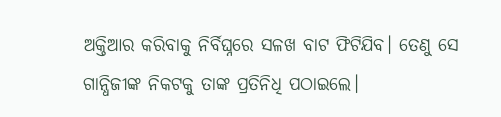ଅକ୍ତିଆର କରିବାକୁ ନିର୍ବିଘ୍ନରେ ସଳଖ ବାଟ ଫିଟିଯିବ। ତେଣୁ ସେ ଗାନ୍ଧିଜୀଙ୍କ ନିକଟକୁ ତାଙ୍କ ପ୍ରତିନିଧି ପଠାଇଲେ।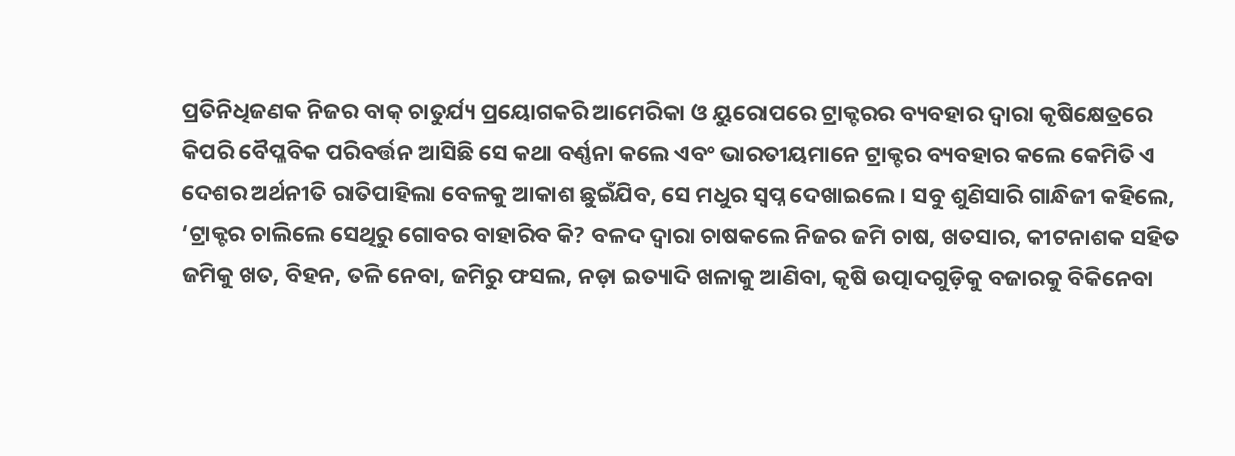ପ୍ରତିନିଧିଜଣକ ନିଜର ବାକ୍ ଚାତୁର୍ଯ୍ୟ ପ୍ରୟୋଗକରି ଆମେରିକା ଓ ୟୁରୋପରେ ଟ୍ରାକ୍ଟରର ବ୍ୟବହାର ଦ୍ବାରା କୃଷିକ୍ଷେତ୍ରରେ କିପରି ବୈପ୍ଳବିକ ପରିବର୍ତ୍ତନ ଆସିଛି ସେ କଥା ବର୍ଣ୍ଣନା କଲେ ଏବଂ ଭାରତୀୟମାନେ ଟ୍ରାକ୍ଟର ବ୍ୟବହାର କଲେ କେମିତି ଏ ଦେଶର ଅର୍ଥନୀତି ରାତିପାହିଲା ବେଳକୁ ଆକାଶ ଛୁଇଁଯିବ, ସେ ମଧୁର ସ୍ବପ୍ନ ଦେଖାଇଲେ। ସବୁ ଶୁଣିସାରି ଗାନ୍ଧିଜୀ କହିଲେ, ‘ଟ୍ରାକ୍ଟର ଚାଲିଲେ ସେଥିରୁ ଗୋବର ବାହାରିବ କି? ବଳଦ ଦ୍ବାରା ଚାଷକଲେ ନିଜର ଜମି ଚାଷ, ଖତସାର, କୀଟନାଶକ ସହିତ ଜମିକୁ ଖତ, ବିହନ, ତଳି ନେବା, ଜମିରୁ ଫସଲ, ନଡ଼ା ଇତ୍ୟାଦି ଖଳାକୁ ଆଣିବା, କୃଷି ଉତ୍ପାଦଗୁଡ଼ିକୁ ବଜାରକୁ ବିକିନେବା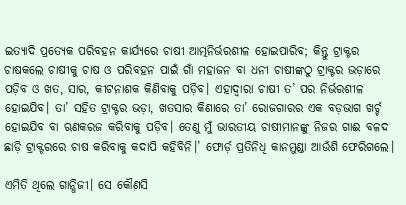ଇତ୍ୟାଦି ପ୍ରତ୍ୟେକ ପରିବହନ କାର୍ଯ୍ୟରେ ଚାଷୀ ଆତ୍ମନିର୍ଭରଶୀଳ ହୋଇପାରିବ; କିନ୍ତୁ ଟ୍ରାକ୍ଟର ଚାଷକଲେ ଚାଷୀକୁ ଚାଷ ଓ ପରିବହନ ପାଇଁ ଗାଁ ମହାଜନ ବା ଧନୀ ଚାଷୀଙ୍କଠୁ ଟ୍ରାକ୍ଟର ଭଡ଼ାରେ ପଡ଼ିବ ଓ ଖତ, ସାର, କୀଟନାଶକ କିଣିବାକୁ ପଡ଼ିବ। ଏହାଦ୍ବାରା ଚାଷୀ ତ’ ପର ନିର୍ଭରଶୀଳ ହୋଇଯିବ। ତା’ ସହିତ ଟ୍ରାକ୍ଟର ଭଡ଼ା, ଖତସାର କିଣାରେ ତା’ ରୋଜଗାରର ଏକ ବଡ଼ଭାଗ ଖର୍ଚ୍ଚ ହୋଇଯିବ ବା ଋଣକରଜ କରିବାକୁ ପଡ଼ିବ। ତେଣୁ ମୁଁ ଭାରତୀୟ ଚାଷୀମାନଙ୍କୁ ନିଜର ଗାଈ ବଳଦ ଛାଡ଼ି ଟ୍ରାକ୍ଟରରେ ଚାଷ କରିବାକୁ କଦାପି କହିବିନି।’ ଫୋର୍ଡ଼ ପ୍ରତିନିଧି କାନମୁଣ୍ଡା ଆଉଁଶି ଫେରିଗଲେ।

ଏମିତି ଥିଲେ ଗାନ୍ଧିଜୀ। ସେ କୌଣସି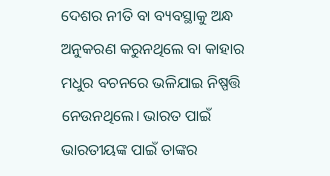ଦେଶର ନୀତି ବା ବ୍ୟବସ୍ଥାକୁ ଅନ୍ଧ ଅନୁକରଣ କରୁନଥିଲେ ବା କାହାର ମଧୁର ବଚନରେ ଭଳିଯାଇ ନିଷ୍ପତ୍ତି ନେଉନଥିଲେ। ଭାରତ ପାଇଁ ଭାରତୀୟଙ୍କ ପାଇଁ ତାଙ୍କର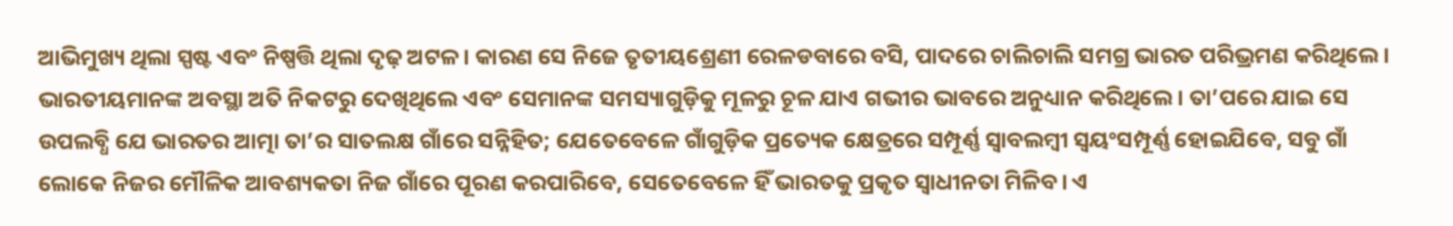ଆଭିମୁଖ୍ୟ ଥିଲା ସ୍ପଷ୍ଟ ଏବଂ ନିଷ୍ପତ୍ତି ଥିଲା ଦୃଢ଼ ଅଟଳ। କାରଣ ସେ ନିଜେ ତୃତୀୟଶ୍ରେଣୀ ରେଳଡବାରେ ବସି, ପାଦରେ ଚାଲିଚାଲି ସମଗ୍ର ଭାରତ ପରିଭ୍ରମଣ କରିଥିଲେ। ଭାରତୀୟମାନଙ୍କ ଅବସ୍ଥା ଅତି ନିକଟରୁ ଦେଖିଥିଲେ ଏବଂ ସେମାନଙ୍କ ସମସ୍ୟାଗୁଡ଼ିକୁ ମୂଳରୁ ଚୂଳ ଯାଏ ଗଭୀର ଭାବରେ ଅନୁଧ୍ୟାନ କରିଥିଲେ। ତା’ପରେ ଯାଇ ସେ ଉପଲବ୍ଧି ଯେ ଭାରତର ଆତ୍ମା ତା’ର ସାତଲକ୍ଷ ଗାଁରେ ସନ୍ନିହିତ; ଯେତେବେଳେ ଗାଁଗୁଡ଼ିକ ପ୍ରତ୍ୟେକ କ୍ଷେତ୍ରରେ ସମ୍ପୂର୍ଣ୍ଣ ସ୍ବାବଲମ୍ବୀ ସ୍ବୟଂସମ୍ପୂର୍ଣ୍ଣ ହୋଇଯିବେ, ସବୁ ଗାଁ ଲୋକେ ନିଜର ମୌଳିକ ଆବଶ୍ୟକତା ନିଜ ଗାଁରେ ପୂରଣ କରପାରିବେ, ସେତେବେଳେ ହିଁ ଭାରତକୁ ପ୍ରକୃତ ସ୍ବାଧୀନତା ମିଳିବ। ଏ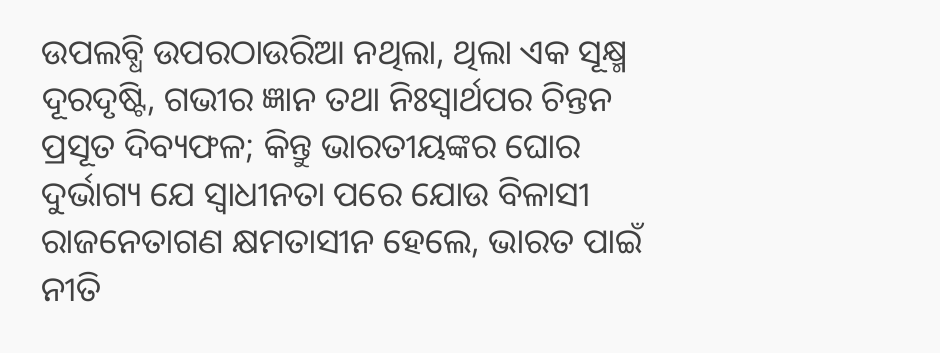ଉପଲବ୍ଧି ଉପରଠାଉରିଆ ନଥିଲା, ଥିଲା ଏକ ସୂକ୍ଷ୍ମ ଦୂରଦୃଷ୍ଟି, ଗଭୀର ଜ୍ଞାନ ତଥା ନିଃସ୍ବାର୍ଥପର ଚିନ୍ତନ ପ୍ରସୂତ ଦିବ୍ୟଫଳ; କିନ୍ତୁ ଭାରତୀୟଙ୍କର ଘୋର ଦୁର୍ଭାଗ୍ୟ ଯେ ସ୍ବାଧୀନତା ପରେ ଯୋଉ ବିଳାସୀ ରାଜନେତାଗଣ କ୍ଷମତାସୀନ ହେଲେ, ଭାରତ ପାଇଁ ନୀତି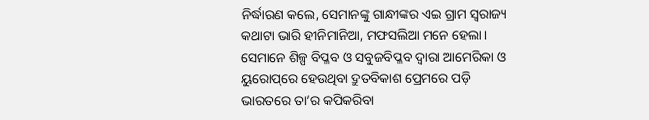ନିର୍ଦ୍ଧାରଣ କଲେ, ସେମାନଙ୍କୁ ଗାନ୍ଧୀଙ୍କର ଏଇ ଗ୍ରାମ ସ୍ବରାଜ୍ୟ କଥାଟା ଭାରି ହୀନିମାନିଆ, ମଫସଲିଆ ମନେ ହେଲା। ସେମାନେ ଶିଳ୍ପ ବିପ୍ଳବ ଓ ସବୁଜବିପ୍ଳବ ଦ୍ବାରା ଆମେରିକା ଓ ୟୁରୋପ୍‌ରେ ହେଉଥିବା ଦ୍ରୁତବିକାଶ ପ୍ରେମରେ ପଡ଼ି ଭାରତରେ ତା’ର କପିକରିବା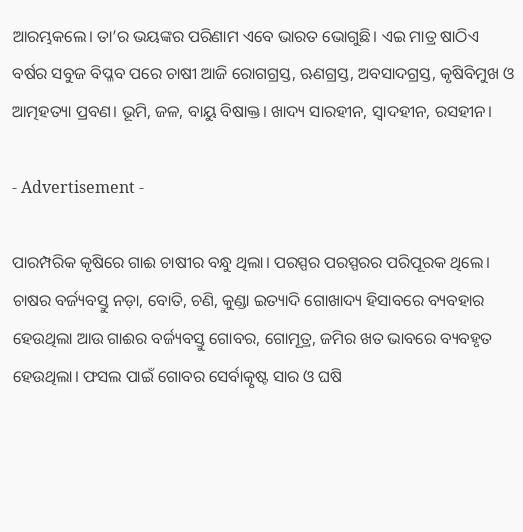ଆରମ୍ଭକଲେ। ତା’ର ଭୟଙ୍କର ପରିଣାମ ଏବେ ଭାରତ ଭୋଗୁଛି। ଏଇ ମାତ୍ର ଷାଠିଏ ବର୍ଷର ସବୁଜ ବିପ୍ଳବ ପରେ ଚାଷୀ ଆଜି ରୋଗଗ୍ରସ୍ତ, ଋଣଗ୍ରସ୍ତ, ଅବସାଦଗ୍ରସ୍ତ, କୃଷିବିମୁଖ ଓ ଆତ୍ମହତ୍ୟା ପ୍ରବଣ। ଭୂମି, ଜଳ, ବାୟୁ ବିଷାକ୍ତ। ଖାଦ୍ୟ ସାରହୀନ, ସ୍ବାଦହୀନ, ରସହୀନ।

- Advertisement -

ପାରମ୍ପରିକ କୃଷିରେ ଗାଈ ଚାଷୀର ବନ୍ଧୁ ଥିଲା। ପରସ୍ପର ପରସ୍ପରର ପରିପୂରକ ଥିଲେ। ଚାଷର ବର୍ଜ୍ୟବସ୍ତୁ ନଡ଼ା, ବୋତି, ଚଣି, କୁଣ୍ଡା ଇତ୍ୟାଦି ଗୋଖାଦ୍ୟ ହିସାବରେ ବ୍ୟବହାର ହେଉଥିଲା ଆଉ ଗାଈର ବର୍ଜ୍ୟବସ୍ତୁ ଗୋବର, ଗୋମୂତ୍ର, ଜମିର ଖତ ଭାବରେ ବ୍ୟବହୃତ ହେଉଥିଲା। ଫସଲ ପାଇଁ ଗୋବର ସ‌େ‌ର୍ବାତ୍କୃଷ୍ଟ ସାର ଓ ଘଷି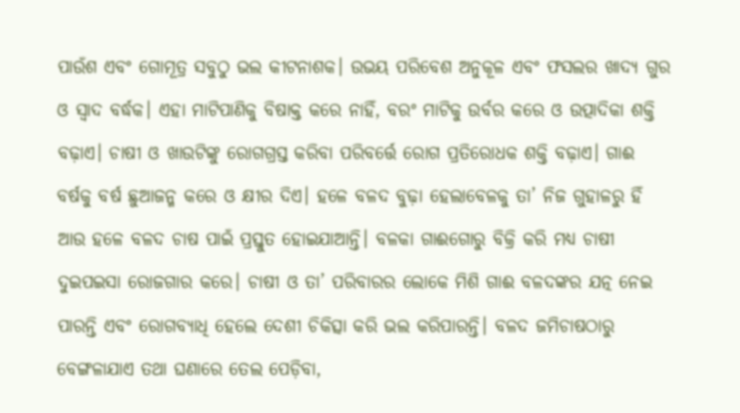ପାଉଁଶ ଏବଂ ଗୋମୂତ୍ର ସବୁଠୁ ଭଲ କୀଟନାଶକ। ଉଭୟ ପରିବେଶ ଅନୁକୂଳ ଏବଂ ଫସଲର ଖାଦ୍ୟ ଗୁର ଓ ସ୍ବାଦ ବର୍ଦ୍ଧକ। ଏହା ମାଟିପାଣିକୁ ବିଷାକ୍ତ କରେ ନାହିଁ, ବରଂ ମାଟିକୁ ଉର୍ବର କରେ ଓ ଉତ୍ପାଦିକା ଶକ୍ତି ବଢ଼ାଏ। ଚାଷୀ ଓ ଖାଉଟିଙ୍କୁ ରୋଗଗ୍ରସ୍ତ କରିବା ପରିବର୍ତ୍ତେ ରୋଗ ପ୍ରତିରୋଧକ ଶକ୍ତି ବଢ଼ାଏ। ଗାଈ ବର୍ଷକୁ ବର୍ଷ ଛୁଆଜନ୍ମ କରେ ଓ କ୍ଷୀର ଦିଏ। ହଳେ ବଳଦ ବୁଢ଼ା ହେଲାବେଳକୁ ତା’ ନିଜ ଗୁହାଳରୁ ହିଁ ଆଉ ହଳେ ବଳଦ ଚାଷ ପାଇଁ ପ୍ରସ୍ତୁତ ହୋଇଯାଆନ୍ତି। ବଳକା ଗାଈଗୋରୁ ବିକ୍ରି କରି ମଧ୍ୟ ଚାଷୀ ଦୁଇପଇସା ରୋଜଗାର କରେ। ଚାଷୀ ଓ ତା’ ପରିବାରର ଲୋକେ ମିଶି ଗାଈ ବଳଦଙ୍କର ଯତ୍ନ ନେଇ ପାରନ୍ତି ଏବଂ ରୋଗବ୍ୟାଧି ହେଲେ ଦେଶୀ ଚିକିତ୍ସା କରି ଭଲ କରିପାରନ୍ତି। ବଳଦ ଜମିଚାଷଠାରୁ ବେଙ୍ଗଳାଯାଏ ତଥା ଘଣାରେ ତେଲ ପେଡ଼ିବା,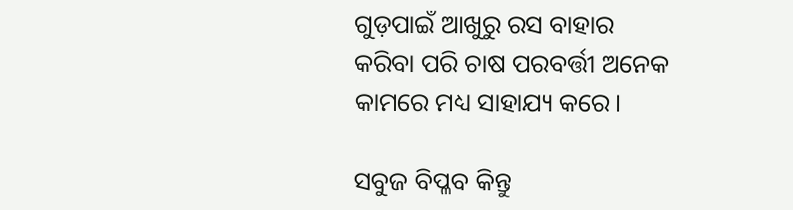ଗୁଡ଼ପାଇଁ ଆଖୁରୁ ରସ ବାହାର କରିବା ପରି ଚାଷ ପରବର୍ତ୍ତୀ ଅନେକ କାମରେ ମଧ୍ୟ ସାହାଯ୍ୟ କରେ।

ସବୁଜ ବିପ୍ଳବ କିନ୍ତୁ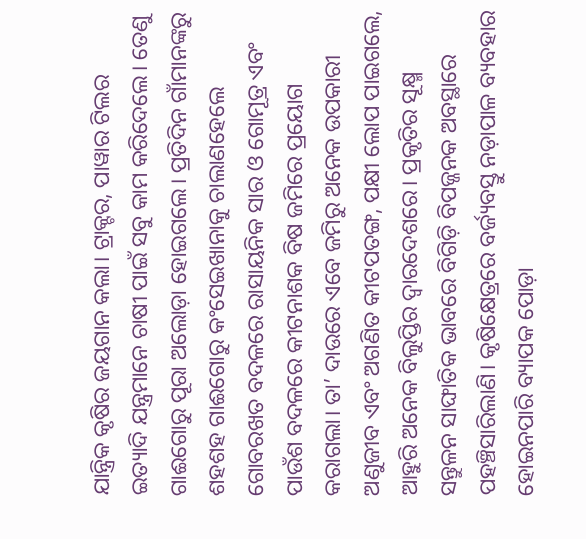ଯାନ୍ତ୍ରିକ କୃଷିର ଜୟଗାନ କଲା। ଟ୍ରାକ୍ଟର, ପାୱାର ଟିଲର ଇତ୍ୟାଦି ଯନ୍ତ୍ରମାନେ ଚାଷୀ ପାଇଁ ସବୁ କାମ କରିଦେଲେ। ତେଣୁ ଗାଈଗୋରୁ ପୂରା ଅଲୋଡ଼ା ହୋଇଗଲେ। ପ୍ରତିଦିନ ଗାଁମାନଙ୍କରୁ ଶହଶହ ଗାଈଗୋରୁ କଂସେଇଖାନାକୁ ଚାଲାଣହେଲେ ଗୋବରଖତ ବଦଳରେ ରାସାୟନିକ ସାର ଓ ଗୋମୂତ୍ର ଏବଂ ପାଉଁଶ ବଦଳରେ କୀଟନାଶକ ବିଷ ଜମିରେ ପ୍ରୟୋଗ କରାଗଲା। ତା’ ଦାଉରେ ଏବେ ଜମିରୁ ଅନେକ ଉପକାରୀ ଅଣୁଜୀବ ଏବଂ ଅଗଣିତ କୀଟପତଙ୍ଗ, ପକ୍ଷୀ ଲୋପ ପାଇଗଲେ, ଆହୁରି ଅନେକ ବିଲୁପ୍ତିର ଦ୍ବାରଦେଶରେ। ପ୍ରକୃତିର ସୂକ୍ଷ୍ମ ସନ୍ତୁଳନ ସାଙ୍ଘାତିକ ଭାବରେ ବିଗିଡ଼ି ବିପଜ୍ଜନକ ଅବସ୍ଥାରେ ପହଞ୍ଚିସାରିଲାଣି। କୃଷିକ୍ଷେତ୍ରରେ ବର୍ଜ୍ୟବସ୍ତୁ ନଡ଼ାପାଳ ବ୍ୟବହାର ହୋଇନପାରି ବ୍ୟାପକ ପୋଡ଼ା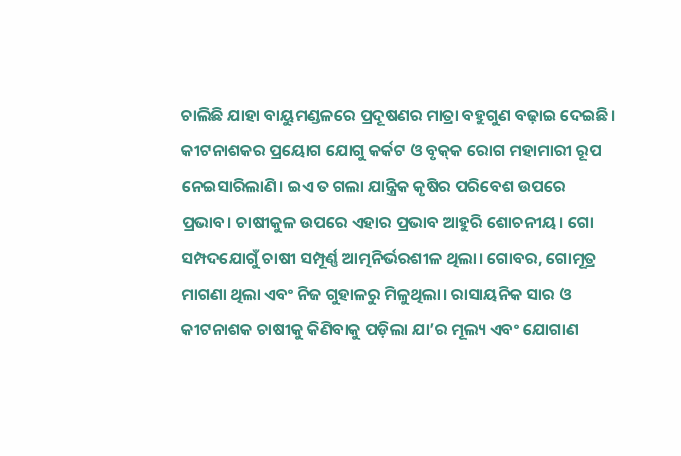ଚାଲିଛି ଯାହା ବାୟୁମଣ୍ଡଳରେ ପ୍ରଦୂଷଣର ମାତ୍ରା ବହୁଗୁଣ ବଢ଼ାଇ ଦେଇଛି। କୀଟନାଶକର ପ୍ରୟୋଗ ଯୋଗୁ କର୍କଟ ଓ ବୃକ୍‌କ ରୋଗ ମହାମାରୀ ରୂପ ନେଇସାରିଲାଣି। ଇଏ ତ ଗଲା ଯାନ୍ତ୍ରିକ କୃଷିର ପରିବେଶ ଉପରେ ପ୍ରଭାବ। ଚାଷୀକୁଳ ଉପରେ ଏହାର ପ୍ରଭାବ ଆହୁରି ଶୋଚନୀୟ। ଗୋ ସମ୍ପଦଯୋଗୁଁ ଚାଷୀ ସମ୍ପୂର୍ଣ୍ଣ ଆତ୍ମନିର୍ଭରଶୀଳ ଥିଲା। ଗୋବର, ଗୋମୂତ୍ର ମାଗଣା ଥିଲା ଏବଂ ନିଜ ଗୁହାଳରୁ ମିଳୁଥିଲା। ରାସାୟନିକ ସାର ଓ କୀଟନାଶକ ଚାଷୀକୁ କିଣିବାକୁ ପଡ଼ିଲା ଯା’ର ମୂଲ୍ୟ ଏବଂ ଯୋଗାଣ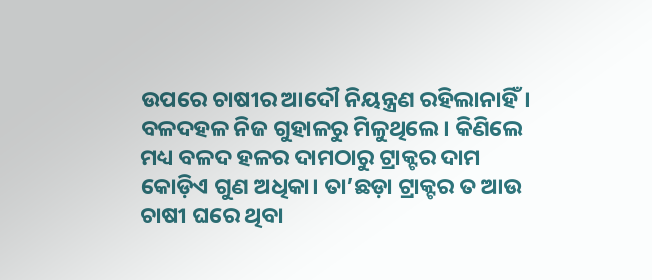ଉପରେ ଚାଷୀର ଆଦୌ ନିୟନ୍ତ୍ରଣ ରହିଲାନାହିଁ। ବଳଦହଳ ନିଜ ଗୁହାଳରୁ ମିଳୁଥିଲେ। କିଣିଲେ ମଧ୍ୟ ବଳଦ ହଳର ଦାମଠାରୁ ଟ୍ରାକ୍ଟର ଦାମ କୋଡ଼ିଏ ଗୁଣ ଅଧିକା। ତା’ଛଡ଼ା ଟ୍ରାକ୍ଟର ତ ଆଉ ଚାଷୀ ଘରେ ଥିବା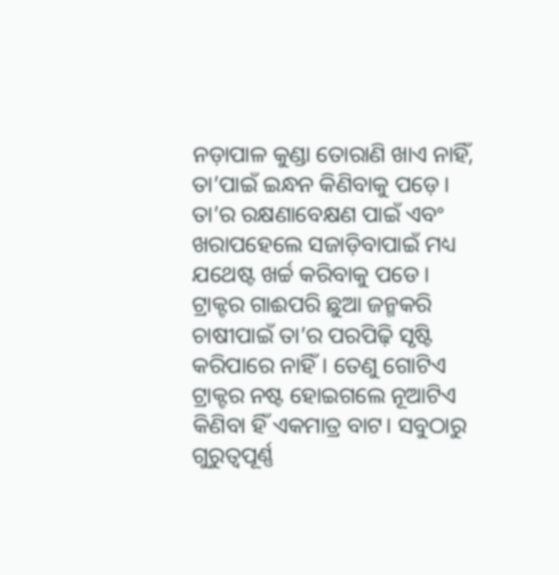ନଡ଼ାପାଳ କୁଣ୍ଡା ତୋରାଣି ଖାଏ ନାହିଁ, ତା’ପାଇଁ ଇନ୍ଧନ କିଣିବାକୁ ପଡ଼େ। ତା’ର ରକ୍ଷଣାବେକ୍ଷଣ ପାଇଁ ଏବଂ ଖରାପହେଲେ ସଜାଡ଼ିବାପାଇଁ ମଧ୍ୟ ଯଥେଷ୍ଟ ଖର୍ଚ୍ଚ କରିବାକୁ ପଡେ। ଟ୍ରାକ୍ଟର ଗାଈପରି ଛୁଆ ଜନ୍ମକରି ଚାଷୀପାଇଁ ତା’ର ପରପିଢ଼ି ସୃଷ୍ଟି କରିପାରେ ନାହିଁ। ତେଣୁ ଗୋଟିଏ ଟ୍ରାକ୍ଟର ନଷ୍ଟ ହୋଇଗଲେ ନୂଆଟିଏ କିଣିବା ହିଁ ଏକମାତ୍ର ବାଟ। ସବୁଠାରୁ ଗୁରୁତ୍ବପୂର୍ଣ୍ଣ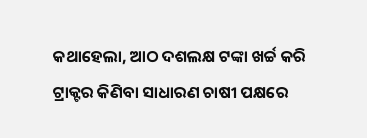କଥାହେଲା, ଆଠ ଦଶଲକ୍ଷ ଟଙ୍କା ଖର୍ଚ୍ଚ କରି ଟ୍ରାକ୍ଟର କିଣିବା ସାଧାରଣ ଚାଷୀ ପକ୍ଷରେ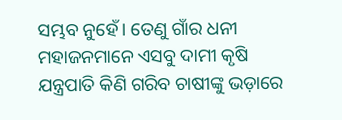ସମ୍ଭବ ନୁହେଁ। ତେଣୁ ଗାଁର ଧନୀ ମହାଜନମାନେ ଏସବୁ ଦାମୀ କୃଷି ଯନ୍ତ୍ରପାତି କିଣି ଗରିବ ଚାଷୀଙ୍କୁ ଭଡ଼ାରେ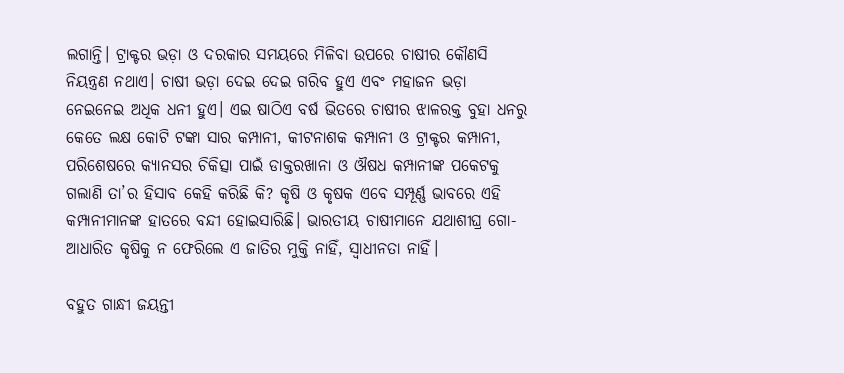ଲଗାନ୍ତି। ଟ୍ରାକ୍ଟର ଭଡ଼ା ଓ ଦରକାର ସମୟରେ ମିଳିବା ଉପରେ ଚାଷୀର କୌଣସି ନିୟନ୍ତ୍ରଣ ନଥାଏ। ଚାଷୀ ଭଡ଼ା ଦେଇ ଦେଇ ଗରିବ ହୁଏ ଏବଂ ମହାଜନ ଭଡ଼ା ନେଇନେଇ ଅଧିକ ଧନୀ ହୁଏ। ଏଇ ଷାଠିଏ ବର୍ଷ ଭିତରେ ଚାଷୀର ଝାଳରକ୍ତ ବୁହା ଧନରୁ କେତେ ଲକ୍ଷ କୋଟି ଟଙ୍କା ସାର କମ୍ପାନୀ, କୀଟନାଶକ କମ୍ପାନୀ ଓ ଟ୍ରାକ୍ଟର କମ୍ପାନୀ, ପରିଶେଷରେ କ୍ୟାନସର ଚିକିତ୍ସା ପାଇଁ ଡାକ୍ତରଖାନା ଓ ଔଷଧ କମ୍ପାନୀଙ୍କ ପକେଟକୁ ଗଲାଣି ତା’ର ହିସାବ କେହି କରିଛି କି? କୃଷି ଓ କୃଷକ ଏବେ ସମ୍ପୂର୍ଣ୍ଣ ଭାବରେ ଏହି କମ୍ପାନୀମାନଙ୍କ ହାତରେ ବନ୍ଦୀ ହୋଇସାରିଛି। ଭାରତୀୟ ଚାଷୀମାନେ ଯଥାଶୀଘ୍ର ଗୋ-ଆଧାରିତ କୃଷିକୁ ନ ଫେରିଲେ ଏ ଜାତିର ମୁକ୍ତି ନାହିଁ, ସ୍ବାଧୀନତା ନାହିଁ।

ବହୁତ ଗାନ୍ଧୀ ଜୟନ୍ତୀ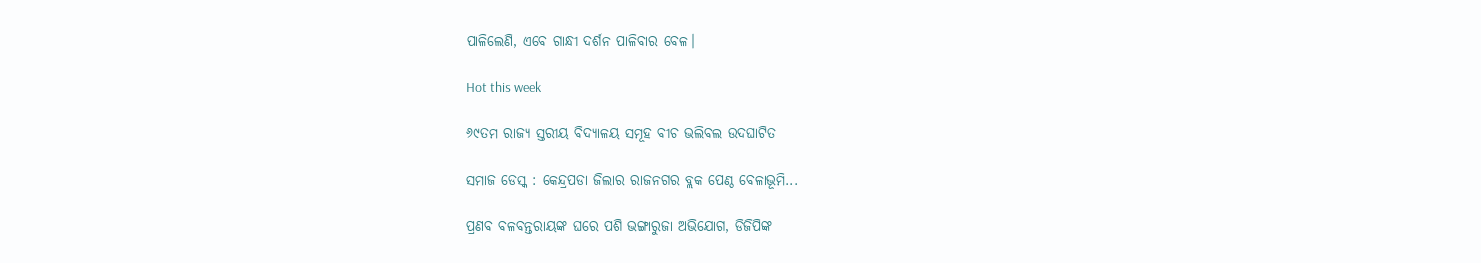ପାଳିଲେଣି, ଏବେ ଗାନ୍ଧୀ ଦର୍ଶନ ପାଳିବାର ବେଳ।

Hot this week

୬୯ତମ ରାଜ୍ୟ ସ୍ତରୀୟ ବିଦ୍ୟାଳୟ ସମୂହ ବୀଚ ଭଲିବଲ ଉଦଘାଟିତ

ସମାଜ ଡେସ୍କ : କେନ୍ଦ୍ରପଡା ଜିଲାର ରାଜନଗର ବ୍ଲକ ପେଣ୍ଠ ବେଳାଭୂମି...

ପ୍ରଣବ ବଳବନ୍ତରାୟଙ୍କ ଘରେ ପଶି ଭଙ୍ଗାରୁଜା ଅଭିଯୋଗ, ଡିଜିପିଙ୍କ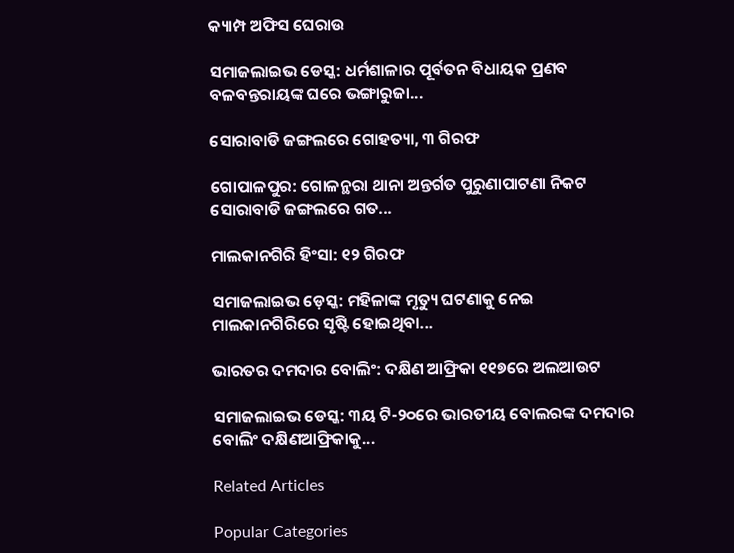କ୍ୟାମ୍ପ ଅଫିସ ଘେରାଉ

ସମାଜଲାଇଭ ଡେସ୍କ: ଧର୍ମଶାଳାର ପୂର୍ବତନ ବିଧାୟକ ପ୍ରଣବ ବଳବନ୍ତରାୟଙ୍କ ଘରେ ଭଙ୍ଗାରୁଜା...

ସୋରାବାଡି ଜଙ୍ଗଲରେ ଗୋହତ୍ୟା, ୩ ଗିରଫ

ଗୋପାଳପୁର: ଗୋଳନ୍ଥରା ଥାନା ଅନ୍ତର୍ଗତ ପୁରୁଣାପାଟଣା ନିକଟ ସୋରାବାଡି ଜଙ୍ଗଲରେ ଗତ...

ମାଲକାନଗିରି ହିଂସା: ୧୨ ଗିରଫ

ସମାଜଲାଇଭ ଡ଼େସ୍କ: ମହିଳାଙ୍କ ମୃତ୍ୟୁ ଘଟଣାକୁ ନେଇ ମାଲକାନଗିରିରେ ସୃଷ୍ଟି ହୋଇଥିବା...

ଭାରତର ଦମଦାର ବୋଲିଂ: ଦକ୍ଷିଣ ଆଫ୍ରିକା ୧୧୭ରେ ଅଲଆଉଟ

ସମାଜଲାଇଭ ଡେସ୍କ: ୩ୟ ଟି-୨୦ରେ ଭାରତୀୟ ବୋଲରଙ୍କ ଦମଦାର ବୋଲିଂ ଦକ୍ଷିଣଆଫ୍ରିକାକୁ...

Related Articles

Popular Categories